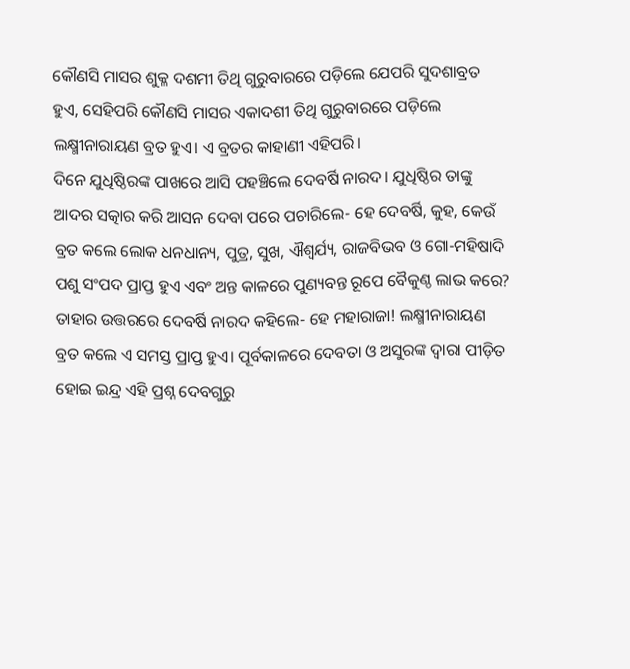କୌଣସି ମାସର ଶୁକ୍ଳ ଦଶମୀ ତିଥି ଗୁରୁବାରରେ ପଡ଼ିଲେ ଯେପରି ସୁଦଶାବ୍ରତ ହୁଏ, ସେହିପରି କୌଣସି ମାସର ଏକାଦଶୀ ତିଥି ଗୁରୁବାରରେ ପଡ଼ିଲେ ଲକ୍ଷ୍ମୀନାରାୟଣ ବ୍ରତ ହୁଏ। ଏ ବ୍ରତର କାହାଣୀ ଏହିପରି।
ଦିନେ ଯୁଧିଷ୍ଠିରଙ୍କ ପାଖରେ ଆସି ପହଞ୍ଚିଲେ ଦେବର୍ଷି ନାରଦ। ଯୁଧିଷ୍ଠିର ତାଙ୍କୁ ଆଦର ସତ୍କାର କରି ଆସନ ଦେବା ପରେ ପଚାରିଲେ- ହେ ଦେବର୍ଷି, କୁହ, କେଉଁ ବ୍ରତ କଲେ ଲୋକ ଧନଧାନ୍ୟ, ପୁତ୍ର, ସୁଖ, ଐଶ୍ୱର୍ଯ୍ୟ, ରାଜବିଭବ ଓ ଗୋ-ମହିଷାଦି ପଶୁ ସଂପଦ ପ୍ରାପ୍ତ ହୁଏ ଏବଂ ଅନ୍ତ କାଳରେ ପୁଣ୍ୟବନ୍ତ ରୂପେ ବୈକୁଣ୍ଠ ଲାଭ କରେ?
ତାହାର ଉତ୍ତରରେ ଦେବର୍ଷି ନାରଦ କହିଲେ- ହେ ମହାରାଜା! ଲକ୍ଷ୍ମୀନାରାୟଣ ବ୍ରତ କଲେ ଏ ସମସ୍ତ ପ୍ରାପ୍ତ ହୁଏ। ପୂର୍ବକାଳରେ ଦେବତା ଓ ଅସୁରଙ୍କ ଦ୍ୱାରା ପୀଡ଼ିତ ହୋଇ ଇନ୍ଦ୍ର ଏହି ପ୍ରଶ୍ନ ଦେବଗୁରୁ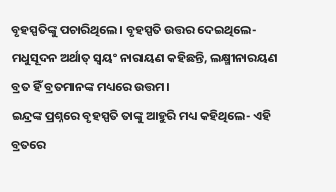ବୃହସ୍ପତିଙ୍କୁ ପଚାରିଥିଲେ। ବୃହସ୍ପତି ଉତ୍ତର ଦେଇଥିଲେ- ମଧୁସୂଦନ ଅର୍ଥାତ୍ ସ୍ୱୟଂ ନାରାୟଣ କହିଛନ୍ତି, ଲକ୍ଷ୍ମୀନାରୟଣ ବ୍ରତ ହିଁ ବ୍ରତମାନଙ୍କ ମଧ୍ୟରେ ଉତ୍ତମ।
ଇନ୍ଦ୍ରଙ୍କ ପ୍ରଶ୍ନରେ ବୃହସ୍ପତି ତାଙ୍କୁ ଆହୁରି ମଧ୍ୟ କହିଥିଲେ- ଏହି ବ୍ରତରେ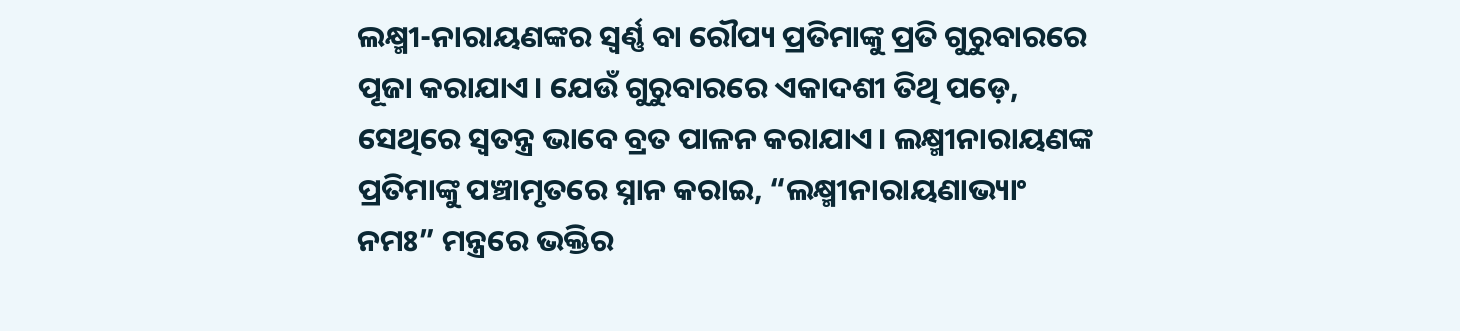ଲକ୍ଷ୍ମୀ-ନାରାୟଣଙ୍କର ସ୍ୱର୍ଣ୍ଣ ବା ରୌପ୍ୟ ପ୍ରତିମାଙ୍କୁ ପ୍ରତି ଗୁରୁବାରରେ ପୂଜା କରାଯାଏ। ଯେଉଁ ଗୁରୁବାରରେ ଏକାଦଶୀ ତିଥି ପଡ଼େ, ସେଥିରେ ସ୍ୱତନ୍ତ୍ର ଭାବେ ବ୍ରତ ପାଳନ କରାଯାଏ। ଲକ୍ଷ୍ମୀନାରାୟଣଙ୍କ ପ୍ରତିମାଙ୍କୁ ପଞ୍ଚାମୃତରେ ସ୍ନାନ କରାଇ, “ଲକ୍ଷ୍ମୀନାରାୟଣାଭ୍ୟାଂ ନମଃ” ମନ୍ତ୍ରରେ ଭକ୍ତିର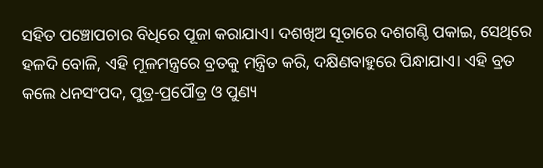ସହିତ ପଞ୍ଚୋପଚାର ବିଧିରେ ପୂଜା କରାଯାଏ। ଦଶଖିଅ ସୂତାରେ ଦଶଗଣ୍ଠି ପକାଇ, ସେଥିରେ ହଳଦି ବୋଳି, ଏହି ମୂଳମନ୍ତ୍ରରେ ବ୍ରତକୁ ମନ୍ତ୍ରିତ କରି, ଦକ୍ଷିଣବାହୁରେ ପିନ୍ଧାଯାଏ। ଏହି ବ୍ରତ କଲେ ଧନସଂପଦ, ପୁତ୍ର-ପ୍ରପୌତ୍ର ଓ ପୁଣ୍ୟ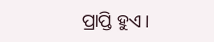ପ୍ରାପ୍ତି ହୁଏ।